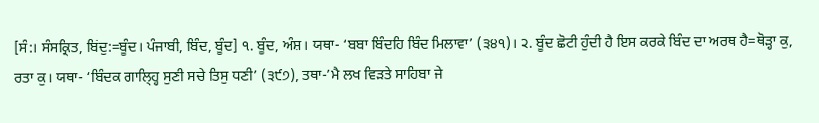[ਸੰ:। ਸੰਸਕ੍ਰਿਤ, ਬਿਂਦੁ:=ਬੂੰਦ। ਪੰਜਾਬੀ, ਬਿੰਦ, ਬੂੰਦ] ੧. ਬੂੰਦ, ਅੰਸ਼। ਯਥਾ- ‘ਬਬਾ ਬਿੰਦਹਿ ਬਿੰਦ ਮਿਲਾਵਾ’ (੩੪੧)। ੨. ਬੂੰਦ ਛੋਟੀ ਹੁੰਦੀ ਹੈ ਇਸ ਕਰਕੇ ਬਿੰਦ ਦਾ ਅਰਥ ਹੈ=ਥੋੜ੍ਹਾ ਕੁ, ਰਤਾ ਕੁ। ਯਥਾ- ‘ਬਿੰਦਕ ਗਾਲ੍ਹ੍ਹਿ ਸੁਣੀ ਸਚੇ ਤਿਸੁ ਧਣੀ’ (੩੯੭), ਤਥਾ-’ਮੈ ਲਖ ਵਿੜਤੇ ਸਾਹਿਬਾ ਜੇ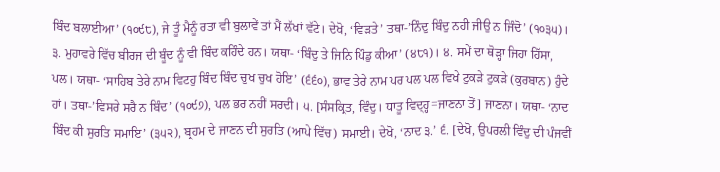ਬਿੰਦ ਬਲਾਈਆ’ (੧੦੯੮), ਜੇ ਤੂੰ ਮੈਨੂੰ ਰਤਾ ਵੀ ਬੁਲਾਵੇਂ ਤਾਂ ਮੈਂ ਲੱਖਾਂ ਵੱਟੇ। ਦੇਖੋ, ‘ਵਿੜਤੇ’ ਤਥਾ-’ਨਿੰਦੁ ਬਿੰਦੁ ਨਹੀ ਜੀਉ ਨ ਜਿੰਦੋ’ (੧੦੩੫)। ੩. ਮੁਹਾਵਰੇ ਵਿੱਚ ਬੀਰਜ ਦੀ ਬੂੰਦ ਨੂੰ ਵੀ ਬਿੰਦ ਕਹਿੰਦੇ ਹਨ। ਯਥਾ- ‘ਬਿੰਦੁ ਤੇ ਜਿਨਿ ਪਿੰਡੁ ਕੀਆ’ (੪੮੧)। ੪. ਸਮੇਂ ਦਾ ਥੋੜ੍ਹਾ ਜਿਹਾ ਹਿੱਸਾ, ਪਲ। ਯਥਾ- ‘ਸਾਹਿਬ ਤੇਰੇ ਨਾਮ ਵਿਟਹੁ ਬਿੰਦ ਬਿੰਦ ਚੁਖ ਚੁਖ ਹੋਇ’ (੬੬੦), ਭਾਵ ਤੇਰੇ ਨਾਮ ਪਰ ਪਲ ਪਲ ਵਿਖੇ ਟੁਕੜੇ ਟੁਕੜੇ (ਕੁਰਬਾਨ) ਹੁੰਦੇ ਹਾਂ। ਤਥਾ-’ਵਿਸਰੇ ਸਰੈ ਨ ਬਿੰਦ’ (੧੦੯੭), ਪਲ ਭਰ ਨਹੀਂ ਸਰਦੀ। ੫. [ਸੰਸਕ੍ਰਿਤ, ਵਿੰਦੁ। ਧਾਤੂ ਵਿਦ੍ਹ੍ਹ=ਜਾਣਨਾ ਤੋਂ] ਜਾਣਨਾ। ਯਥਾ- ‘ਨਾਦ ਬਿੰਦ ਕੀ ਸੁਰਤਿ ਸਮਾਇ’ (੩੫੨), ਬ੍ਰਹਮ ਦੇ ਜਾਣਨ ਦੀ ਸੁਰਤਿ (ਆਪੇ ਵਿੱਚ) ਸਮਾਈ। ਦੇਖੋ, ‘ਨਾਦ ੩.’ ੬. [ਦੇਖੋ, ਉਪਰਲੀ ਵਿੰਦੁ ਦੀ ਪੰਜਵੀਂ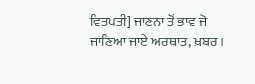ਵਿਤਪਤੀ] ਜਾਣਨਾ ਤੋਂ ਭਾਵ ਜੋ ਜਾਣਿਆ ਜਾਏ ਅਰਥਾਤ, ਖ਼ਬਰ।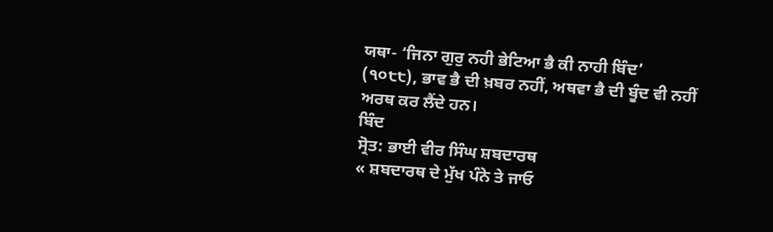ਯਥਾ- ‘ਜਿਨਾ ਗੁਰੁ ਨਹੀ ਭੇਟਿਆ ਭੈ ਕੀ ਨਾਹੀ ਬਿੰਦ’ (੧੦੮੮), ਭਾਵ ਭੈ ਦੀ ਖ਼ਬਰ ਨਹੀਂ, ਅਥਵਾ ਭੈ ਦੀ ਬੂੰਦ ਵੀ ਨਹੀਂ ਅਰਥ ਕਰ ਲੈਂਦੇ ਹਨ।
ਬਿੰਦ
ਸ੍ਰੋਤ: ਭਾਈ ਵੀਰ ਸਿੰਘ ਸ਼ਬਦਾਰਥ
« ਸ਼ਬਦਾਰਥ ਦੇ ਮੁੱਖ ਪੰਨੇ ਤੇ ਜਾਓ